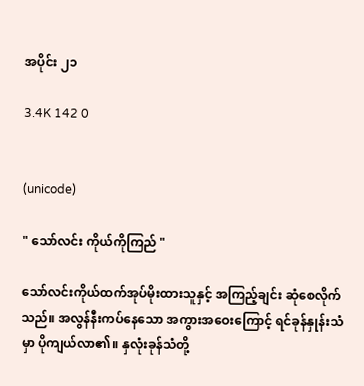အပိုင်း ၂၁

3.4K 142 0


(unicode)

" သော်လင်း ကိုယ်ကိုကြည် "

သော်လင်းကိုယ်ထက်အုပ်မိုးထားသူနှင့် အကြည့်ချင်း ဆုံစေလိုက်သည်။ အလွန်နီးကပ်နေသော အကွားအဝေးကြောင့် ရင်ခုန်နှုန်းသံမှာ ပိုကျယ်လာ၏။ နှလုံးခုန်သံတို့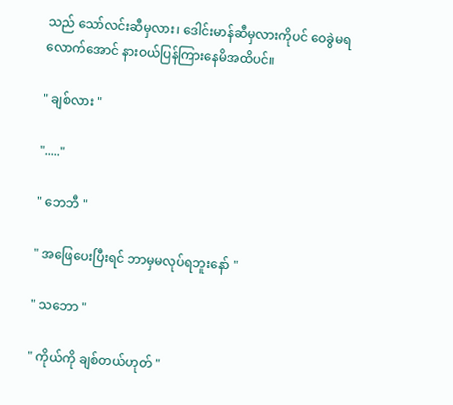သည် သော်လင်းဆီမှလား၊ ဒေါင်းမာန်ဆီမှလားကိုပင် ဝေခွဲမရလောက်အောင် နားဝယ်ပြန်ကြားနေမိအထိပင်။

" ချစ်လား "

"....."

" ဘေဘီ "

" အဖြေပေးပြီးရင် ဘာမှမလုပ်ရဘူးနော် "

" သဘော "

" ကိုယ်ကို ချစ်တယ်ဟုတ် "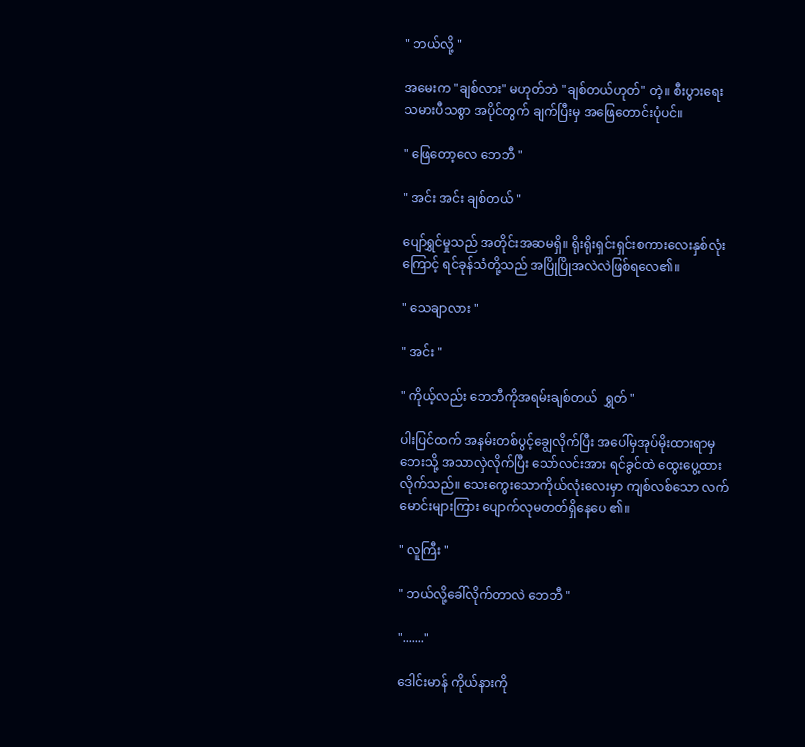" ဘယ်လို့ "

အမေးက "ချစ်လား" မဟုတ်ဘဲ "ချစ်တယ်ဟုတ်" တဲ့။ စီးပွားရေးသမားပီသစွာ အပိုင်တွက် ချက်ပြီးမှ အဖြေတောင်းပုံပင်။

" ဖြေတော့လေ ဘေဘီ "

" အင်း အင်း ချစ်တယ် "

ပျော်ရွှင်မှုသည် အတိုင်းအဆမရှိ။ ရိုးရိုးရှင်းရှင်းစကားလေးနှစ်လုံးကြောင့် ရင်ခုန်သံတို့သည် အပြိုပြိုအလဲလဲဖြစ်ရလေ၏။

" သေချာလား "

" အင်း "

" ကိုယ့်လည်း ဘေဘီကိုအရမ်းချစ်တယ်  ရွှတ် "

ပါးပြင်ထက် အနမ်းတစ်ပွင့်ချွေလိုက်ပြီး အပေါ်မှအုပ်မိုးထားရာမှဘေးသို့ အသာလှဲလိုက်ပြီး သော်လင်းအား ရင်ခွင်ထဲ ထွေးပွေ့ထားလိုက်သည်။ သေးကွေးသောကိုယ်လုံးလေးမှာ ကျစ်လစ်သော လက်မောင်းများကြား ပျောက်လုမတတ်ရှိနေပေ ၏။

" လူကြီး "

" ဘယ်လို့ခေါ်လိုက်တာလဲ ဘေဘီ "

"......."

ဒေါင်းမာန် ကိုယ်နားကို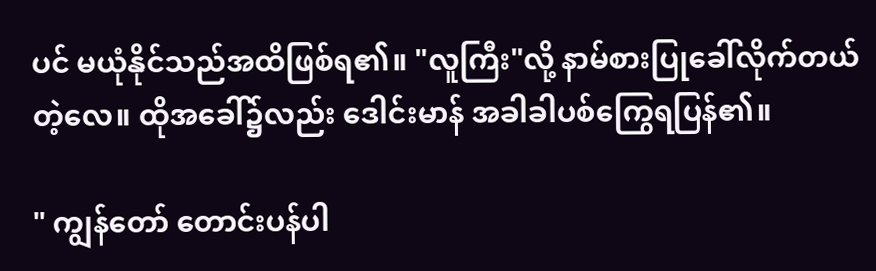ပင် မယုံနိုင်သည်အထိဖြစ်ရ၏။ "လူကြီး"လို့ နာမ်စားပြုခေါ်လိုက်တယ်တဲ့လေ။ ထိုအခေါ်၌လည်း ဒေါင်းမာန် အခါခါပစ်ကြွေရပြန်၏။

" ကျွန်တော် တောင်းပန်ပါ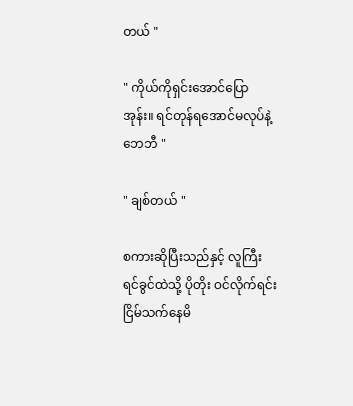တယ် "

" ကိုယ်ကိုရှင်းအောင်ပြောအုန်း။ ရင်တုန်ရအောင်မလုပ်နဲ့ ဘေဘီ "

" ချစ်တယ် "

စကားဆိုပြီးသည်နှင့် လူကြီးရင်ခွင်ထဲသို့ ပိုတိုး ဝင်လိုက်ရင်း ငြိမ်သက်နေမိ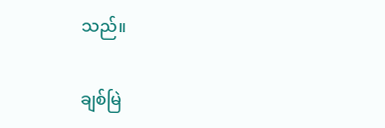သည်။

ချစ်မြဲ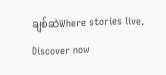ချစ်ဆဲWhere stories live. Discover now